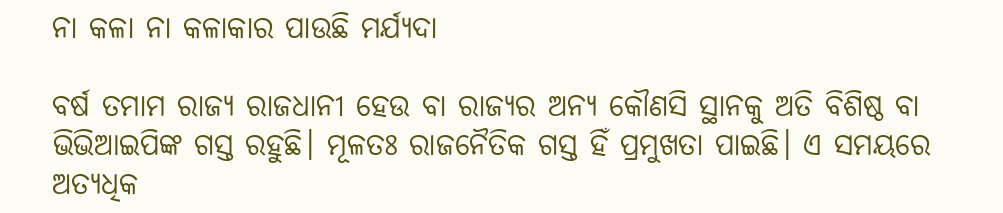ନା କଳା ନା କଳାକାର ପାଉଛି ମର୍ଯ୍ୟଦା

ବର୍ଷ ତମାମ ରାଜ୍ୟ ରାଜଧାନୀ ହେଉ ବା ରାଜ୍ୟର ଅନ୍ୟ କୌଣସି ସ୍ଥାନକୁ ଅତି ବିଶିଷ୍ଠ ବା ଭିଭିଆଇପିଙ୍କ ଗସ୍ତ ରହୁଛି। ମୂଳତଃ ରାଜନୈତିକ ଗସ୍ତ ହିଁ ପ୍ରମୁଖତା ପାଇଛି। ଏ ସମୟରେ ଅତ୍ୟଧିକ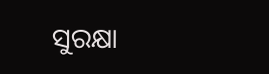ସୁରକ୍ଷା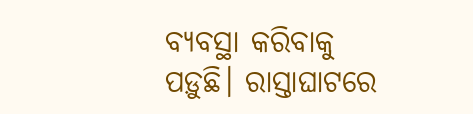ବ୍ୟବସ୍ଥା କରିବାକୁ ପଡ଼ୁଛି। ରାସ୍ତାଘାଟରେ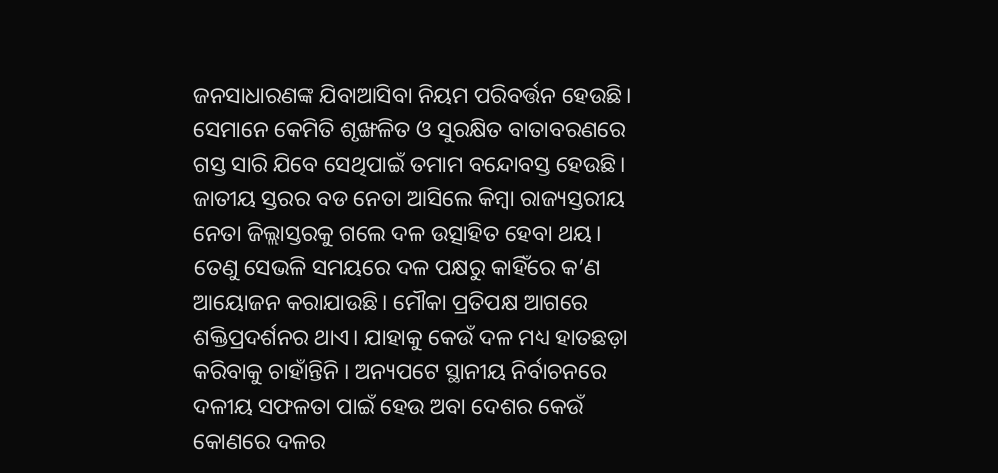ଜନସାଧାରଣଙ୍କ ଯିବାଆସିବା ନିୟମ ପରିବର୍ତ୍ତନ ହେଉଛି। ସେମାନେ କେମିତି ଶୃଙ୍ଖଳିତ ଓ ସୁରକ୍ଷିତ ବାତାବରଣରେ ଗସ୍ତ ସାରି ଯିବେ ସେଥିପାଇଁ ତମାମ ବନ୍ଦୋବସ୍ତ ହେଉଛି। ଜାତୀୟ ସ୍ତରର ବଡ ନେତା ଆସିଲେ କିମ୍ବା ରାଜ୍ୟସ୍ତରୀୟ ନେତା ଜିଲ୍ଲାସ୍ତରକୁ ଗଲେ ଦଳ ଉତ୍ସାହିତ ହେବା ଥୟ। ତେଣୁ ସେଭଳି ସମୟରେ ଦଳ ପକ୍ଷରୁ କାହିଁରେ କ’ଣ ଆୟୋଜନ କରାଯାଉଛି। ମୌକା ପ୍ରତିପକ୍ଷ ଆଗରେ ଶକ୍ତିପ୍ରଦର୍ଶନର ଥାଏ। ଯାହାକୁ କେଉଁ ଦଳ ମଧ୍ୟ ହାତଛଡ଼ା କରିବାକୁ ଚାହାଁନ୍ତିନି । ଅନ୍ୟପଟେ ସ୍ଥାନୀୟ ନିର୍ବାଚନରେ ଦଳୀୟ ସଫଳତା ପାଇଁ ହେଉ ଅବା ଦେଶର କେଉଁ କୋଣରେ ଦଳର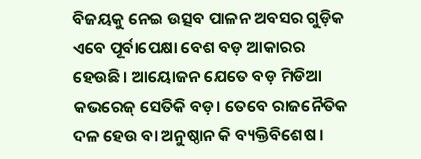ବିଜୟକୁ ନେଇ ଉତ୍ସବ ପାଳନ ଅବସର ଗୁଡ଼ିକ ଏବେ ପୂର୍ବାପେକ୍ଷା ବେଶ ବଡ଼ ଆକାରର ହେଉଛି। ଆୟୋଜନ ଯେତେ ବଡ଼ ମିଡିଆ କଭରେଜ୍ ସେତିକି ବଡ଼। ତେବେ ରାଜନୈତିକ ଦଳ ହେଉ ବା ଅନୁଷ୍ଠାନ କି ବ୍ୟକ୍ତିବିଶେଷ ।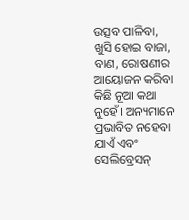ଉତ୍ସବ ପାଳିବା, ଖୁସି ହୋଇ ବାଜା, ବାଣ, ରୋଷଣୀର ଆୟୋଜନ କରିବା କିଛି ନୂଆ କଥା ନୁହେଁ। ଅନ୍ୟମାନେ ପ୍ରଭାବିତ ନହେବା ଯାଏଁ ଏବଂ ସେଲିବ୍ରେସନ୍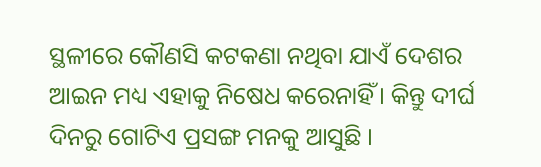ସ୍ଥଳୀରେ କୌଣସି କଟକଣା ନଥିବା ଯାଏଁ ଦେଶର ଆଇନ ମଧ୍ୟ ଏହାକୁ ନିଷେଧ କରେନାହିଁ। କିନ୍ତୁ ଦୀର୍ଘ ଦିନରୁ ଗୋଟିଏ ପ୍ରସଙ୍ଗ ମନକୁ ଆସୁଛି ।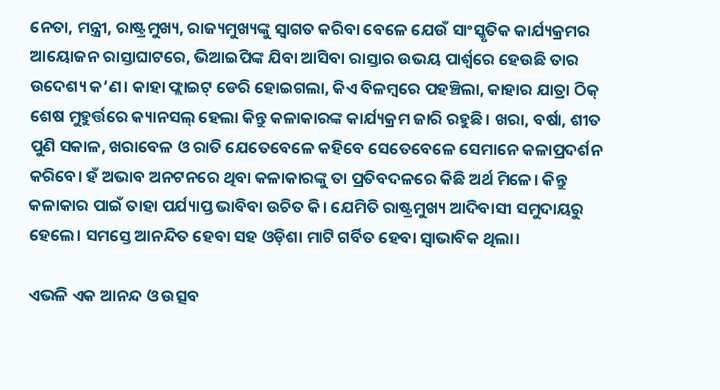ନେତା, ମନ୍ତ୍ରୀ, ରାଷ୍ଟ୍ରମୁଖ୍ୟ, ରାଜ୍ୟମୁଖ୍ୟଙ୍କୁ ସ୍ୱାଗତ କରିବା ବେଳେ ଯେଉଁ ସାଂସ୍କୃତିକ କାର୍ଯ୍ୟକ୍ରମର ଆୟୋଜନ ରାସ୍ତାଘାଟରେ, ଭିଆଇପିଙ୍କ ଯିବା ଆସିବା ରାସ୍ତାର ଉଭୟ ପାର୍ଶ୍ୱରେ ହେଉଛି ତାର ଉଦେଶ୍ୟ କ’ଣ। କାହା ଫ୍ଲାଇଟ୍ ଡେରି ହୋଇଗଲା, କିଏ ବିଳମ୍ବରେ ପହଞ୍ଚିଲା, କାହାର ଯାତ୍ରା ଠିକ୍ ଶେଷ ମୁହୁର୍ତ୍ତରେ କ୍ୟାନସଲ୍ ହେଲା କିନ୍ତୁ କଳାକାରଙ୍କ କାର୍ଯ୍ୟକ୍ରମ ଜାରି ରହୁଛି। ଖରା, ବର୍ଷା, ଶୀତ ପୁଣି ସକାଳ, ଖରାବେଳ ଓ ରାତି ଯେତେବେଳେ କହିବେ ସେତେବେଳେ ସେମାନେ କଳାପ୍ରଦର୍ଶନ କରିବେ। ହଁ ଅଭାବ ଅନଟନରେ ଥିବା କଳାକାରଙ୍କୁ ତା ପ୍ରତିବଦଳରେ କିଛି ଅର୍ଥ ମିଳେ। କିନ୍ତୁ କଳାକାର ପାଇଁ ତାହା ପର୍ଯ୍ୟାପ୍ତ ଭାବିବା ଉଚିତ କି। ଯେମିତି ରାଷ୍ଟ୍ରମୁଖ୍ୟ ଆଦିବାସୀ ସମୁଦାୟରୁ ହେଲେ। ସମସ୍ତେ ଆନନ୍ଦିତ ହେବା ସହ ଓଡ଼ିଶା ମାଟି ଗର୍ବିତ ହେବା ସ୍ୱାଭାବିକ ଥିଲା।

ଏଭଳି ଏକ ଆନନ୍ଦ ଓ ଉତ୍ସବ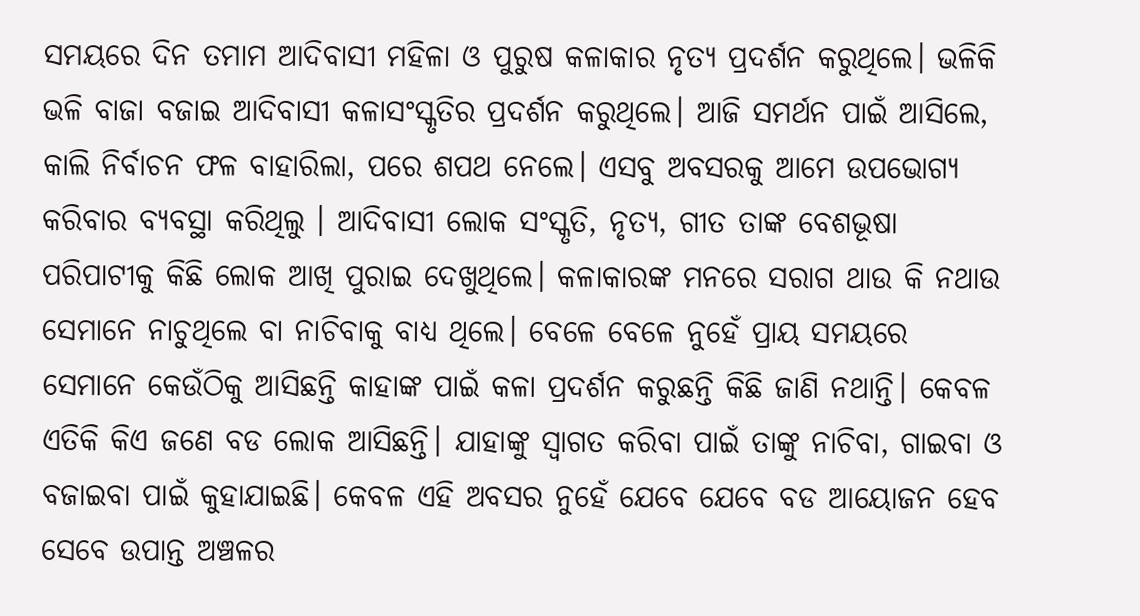ସମୟରେ ଦିନ ତମାମ ଆଦିବାସୀ ମହିଳା ଓ ପୁରୁଷ କଳାକାର ନୃତ୍ୟ ପ୍ରଦର୍ଶନ କରୁଥିଲେ। ଭଳିକି ଭଳି ବାଜା ବଜାଇ ଆଦିବାସୀ କଳାସଂସ୍କୃତିର ପ୍ରଦର୍ଶନ କରୁଥିଲେ। ଆଜି ସମର୍ଥନ ପାଇଁ ଆସିଲେ, କାଲି ନିର୍ବାଚନ ଫଳ ବାହାରିଲା, ପରେ ଶପଥ ନେଲେ। ଏସବୁ ଅବସରକୁ ଆମେ ଉପଭୋଗ୍ୟ କରିବାର ବ୍ୟବସ୍ଥା କରିଥିଲୁ । ଆଦିବାସୀ ଲୋକ ସଂସ୍କୃତି, ନୃତ୍ୟ, ଗୀତ ତାଙ୍କ ବେଶଭୂଷା ପରିପାଟୀକୁ କିଛି ଲୋକ ଆଖି ପୁରାଇ ଦେଖୁଥିଲେ। କଳାକାରଙ୍କ ମନରେ ସରାଗ ଥାଉ କି ନଥାଉ ସେମାନେ ନାଚୁଥିଲେ ବା ନାଚିବାକୁ ବାଧ୍ୟ ଥିଲେ। ବେଳେ ବେଳେ ନୁହେଁ ପ୍ରାୟ ସମୟରେ ସେମାନେ କେଉଁଠିକୁ ଆସିଛନ୍ତି କାହାଙ୍କ ପାଇଁ କଳା ପ୍ରଦର୍ଶନ କରୁଛନ୍ତି କିଛି ଜାଣି ନଥାନ୍ତି। କେବଳ ଏତିକି କିଏ ଜଣେ ବଡ ଲୋକ ଆସିଛନ୍ତି। ଯାହାଙ୍କୁ ସ୍ୱାଗତ କରିବା ପାଇଁ ତାଙ୍କୁ ନାଚିବା, ଗାଇବା ଓ ବଜାଇବା ପାଇଁ କୁହାଯାଇଛି। କେବଳ ଏହି ଅବସର ନୁହେଁ ଯେବେ ଯେବେ ବଡ ଆୟୋଜନ ହେବ ସେବେ ଉପାନ୍ତ ଅଞ୍ଚଳର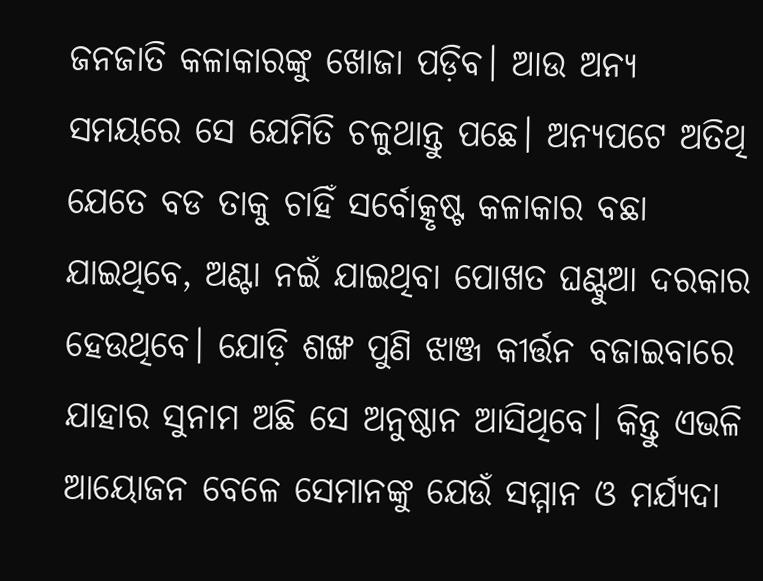ଜନଜାତି କଳାକାରଙ୍କୁ ଖୋଜା ପଡ଼ିବ। ଆଉ ଅନ୍ୟ ସମୟରେ ସେ ଯେମିତି ଚଳୁଥାନ୍ତୁ ପଛେ। ଅନ୍ୟପଟେ ଅତିଥି ଯେତେ ବଡ ତାକୁ ଚାହିଁ ସର୍ବୋତ୍କୃଷ୍ଟ କଳାକାର ବଛା ଯାଇଥିବେ, ଅଣ୍ଟା ନଇଁ ଯାଇଥିବା ପୋଖତ ଘଣ୍ଟୁଆ ଦରକାର ହେଉଥିବେ। ଯୋଡ଼ି ଶଙ୍ଖ ପୁଣି ଝାଞ୍ଜ କୀର୍ତ୍ତନ ବଜାଇବାରେ ଯାହାର ସୁନାମ ଅଛି ସେ ଅନୁଷ୍ଠାନ ଆସିଥିବେ। କିନ୍ତୁ ଏଭଳି ଆୟୋଜନ ବେଳେ ସେମାନଙ୍କୁ ଯେଉଁ ସମ୍ମାନ ଓ ମର୍ଯ୍ୟଦା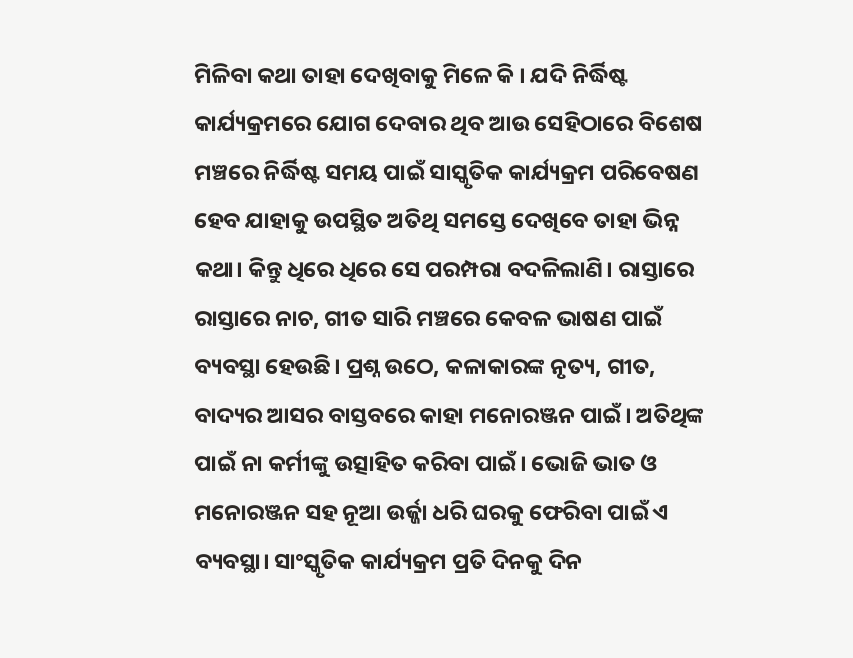ମିଳିବା କଥା ତାହା ଦେଖିବାକୁ ମିଳେ କି । ଯଦି ନିର୍ଦ୍ଧିଷ୍ଟ କାର୍ଯ୍ୟକ୍ରମରେ ଯୋଗ ଦେବାର ଥିବ ଆଉ ସେହିଠାରେ ବିଶେଷ ମଞ୍ଚରେ ନିର୍ଦ୍ଧିଷ୍ଟ ସମୟ ପାଇଁ ସାସ୍କୃତିକ କାର୍ଯ୍ୟକ୍ରମ ପରିବେଷଣ ହେବ ଯାହାକୁ ଉପସ୍ଥିତ ଅତିଥି ସମସ୍ତେ ଦେଖିବେ ତାହା ଭିନ୍ନ କଥା। କିନ୍ତୁ ଧିରେ ଧିରେ ସେ ପରମ୍ପରା ବଦଳିଲାଣି। ରାସ୍ତାରେ ରାସ୍ତାରେ ନାଚ, ଗୀତ ସାରି ମଞ୍ଚରେ କେବଳ ଭାଷଣ ପାଇଁ ବ୍ୟବସ୍ଥା ହେଉଛି। ପ୍ରଶ୍ନ ଉଠେ, କଳାକାରଙ୍କ ନୃତ୍ୟ, ଗୀତ, ବାଦ୍ୟର ଆସର ବାସ୍ତବରେ କାହା ମନୋରଞ୍ଜନ ପାଇଁ। ଅତିଥିଙ୍କ ପାଇଁ ନା କର୍ମୀଙ୍କୁ ଉତ୍ସାହିତ କରିବା ପାଇଁ। ଭୋଜି ଭାତ ଓ ମନୋରଞ୍ଜନ ସହ ନୂଆ ଉର୍ଜ୍ଜା ଧରି ଘରକୁ ଫେରିବା ପାଇଁ ଏ ବ୍ୟବସ୍ଥା। ସାଂସ୍କୃତିକ କାର୍ଯ୍ୟକ୍ରମ ପ୍ରତି ଦିନକୁ ଦିନ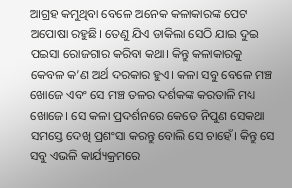ଆଗ୍ରହ କମୁଥିବା ବେଳେ ଅନେକ କଳାକାରଙ୍କ ପେଟ ଅପୋଷା ରହୁଛି। ତେଣୁ ଯିଏ ଡାକିଲା ସେଠି ଯାଇ ଦୁଇ ପଇସା ରୋଜଗାର କରିବା କଥା। କିନ୍ତୁ କଳାକାରକୁ କେବଳ କ’ଣ ଅର୍ଥ ଦରକାର ହୁଏ। କଳା ସବୁ ବେଳେ ମଞ୍ଚ ଖୋଜେ ଏବଂ ସେ ମଞ୍ଚ ତଳର ଦର୍ଶକଙ୍କ କରତାଳି ମଧ୍ୟ ଖୋଜେ। ସେ କଳା ପ୍ରଦର୍ଶନରେ କେତେ ନିପୁଣ ସେକଥା ସମସ୍ତେ ଦେଖି ପ୍ରଶଂସା କରନ୍ତୁ ବୋଲି ସେ ଚାହେଁ। କିନ୍ତୁ ସେ ସବୁ ଏଭଳି କାର୍ଯ୍ୟକ୍ରମରେ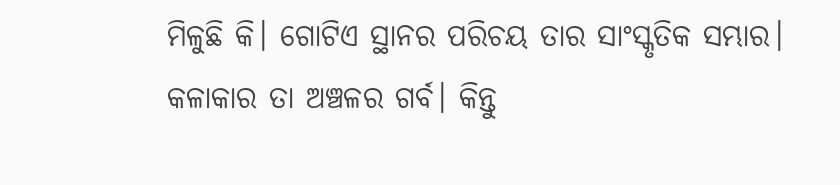ମିଳୁଛି କି। ଗୋଟିଏ ସ୍ଥାନର ପରିଚୟ ତାର ସାଂସ୍କୃତିକ ସମ୍ଭାର। କଳାକାର ତା ଅଞ୍ଚଳର ଗର୍ବ। କିନ୍ତୁ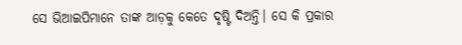ସେ ଭିଆଇପିମାନେ ତାଙ୍କ ଆଡ଼କୁ କେତେ ଦୃଷ୍ଟି ଦିଅନ୍ତି। ସେ କି ପ୍ରକାର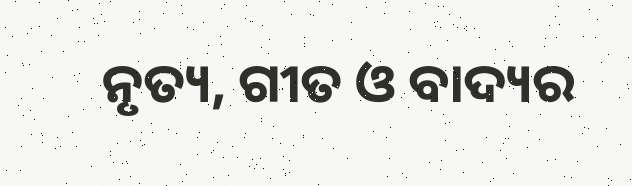ନୃତ୍ୟ, ଗୀତ ଓ ବାଦ୍ୟର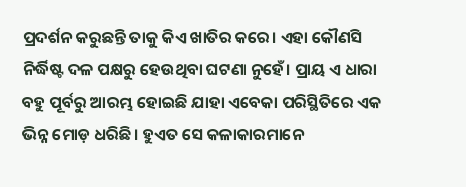ପ୍ରଦର୍ଶନ କରୁଛନ୍ତି ତାକୁ କିଏ ଖାତିର କରେ। ଏହା କୌଣସି ନିର୍ଦ୍ଧିଷ୍ଟ ଦଳ ପକ୍ଷରୁ ହେଉଥିବା ଘଟଣା ନୁହେଁ। ପ୍ରାୟ ଏ ଧାରା ବହୁ ପୂର୍ବରୁ ଆରମ୍ଭ ହୋଇଛି ଯାହା ଏବେକା ପରିସ୍ଥିତିରେ ଏକ ଭିନ୍ନ ମୋଡ଼ ଧରିଛି। ହୁଏତ ସେ କଳାକାରମାନେ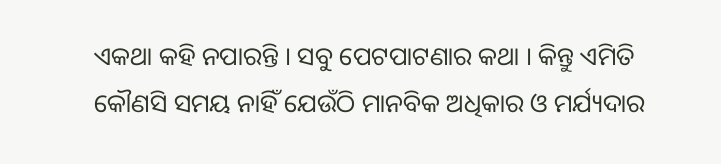ଏକଥା କହି ନପାରନ୍ତି । ସବୁ ପେଟପାଟଣାର କଥା । କିନ୍ତୁ ଏମିତି କୌଣସି ସମୟ ନାହିଁ ଯେଉଁଠି ମାନବିକ ଅଧିକାର ଓ ମର୍ଯ୍ୟଦାର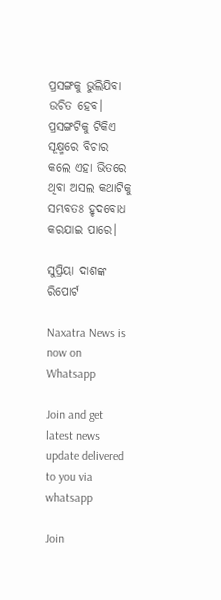ପ୍ରସଙ୍ଗକୁ ଭୁଲିଯିବା ଉଚିତ ହେବ। ପ୍ରସଙ୍ଗଟିକୁ ଟିକିଏ ସୂକ୍ଷ୍ମରେ ବିଚାର କଲେ ଏହା ଭିତରେ ଥିବା ଅସଲ କଥାଟିକୁ ସମ୍ଭବତଃ ହୃଦବୋଧ କରଯାଇ ପାରେ।

ସୁପ୍ରିୟା ଦାଶଙ୍କ ରିପୋର୍ଟ

Naxatra News is now on Whatsapp

Join and get latest news update delivered to you via whatsapp

Join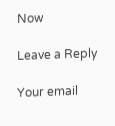Now

Leave a Reply

Your email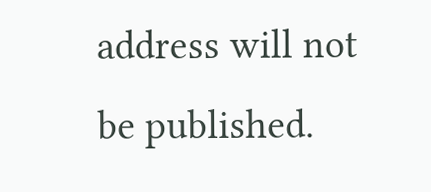address will not be published.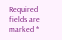Required fields are marked *